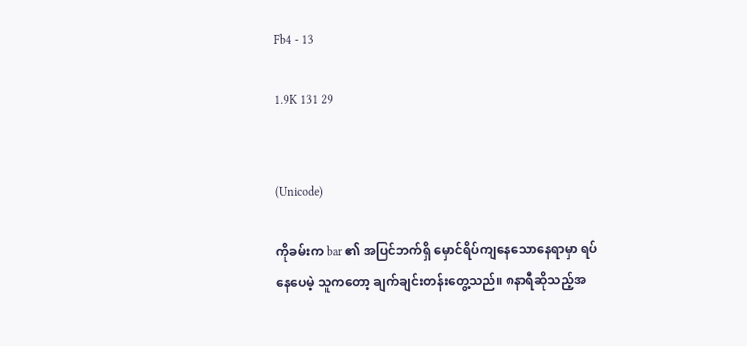Fb4 - 13

1.9K 131 29


(Unicode)

ကိုခမ်းက bar ၏ အပြင်ဘက်ရှိ မှောင်ရိပ်ကျနေသောနေရာမှာ ရပ်နေပေမဲ့ သူကတော့ ချက်ချင်းတန်းတွေ့သည်။ ၈နာရီဆိုသည့်အ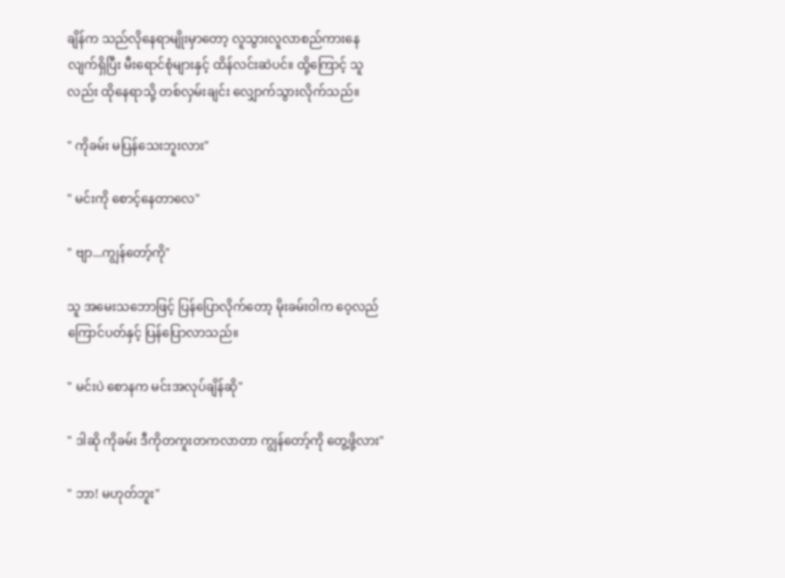ချိန်က သည်လိုနေရာမျိုးမှာတော့ လူသွားလူလာစည်ကားနေလျက်ရှိပြီး မီးရောင်စုံများနှင့် ထိန်လင်းဆဲပင်။ ထို့ကြောင့် သူလည်း ထိုနေရာသို့ တစ်လှမ်းချင်း လျှောက်သွားလိုက်သည်။

" ကိုခမ်း မပြန်သေးဘူးလား"

" မင်းကို စောင့်နေတာလေ"

" ဗျာ...ကျွန်တော့်ကို"

သူ အမေးသဘောဖြင့် ပြန်ပြောလိုက်တော့ မိုးခမ်းဝါက ဝေ့လည်ကြောင်ပတ်နှင့် ပြန်ပြောလာသည်။

" မင်းပဲ စောနက မင်းအလုပ်ချိန်ဆို"

" ဒါဆို ကိုခမ်း ဒီကိုတကူးတကလာတာ ကျွန်တော့်ကို တွေ့ဖို့လား"

" ဘာ! မဟုတ်ဘူး"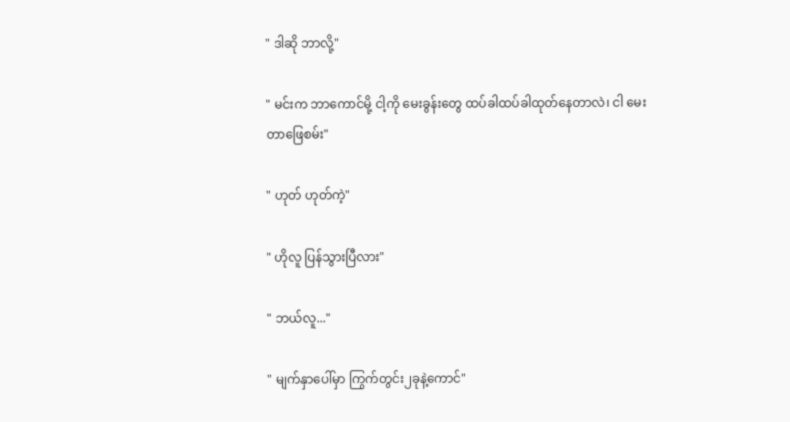" ဒါဆို ဘာလို့"

" မင်းက ဘာကောင်မို့ ငါ့ကို မေးခွန်းတွေ ထပ်ခါထပ်ခါထုတ်နေတာလဲ၊ ငါ မေးတာဖြေစမ်း"

" ဟုတ် ဟုတ်ကဲ့"

" ဟိုလူ ပြန်သွားပြီလား"

" ဘယ်လူ..."

" မျက်နှာပေါ်မှာ ကြွက်တွင်း၂ခုနဲ့ကောင်"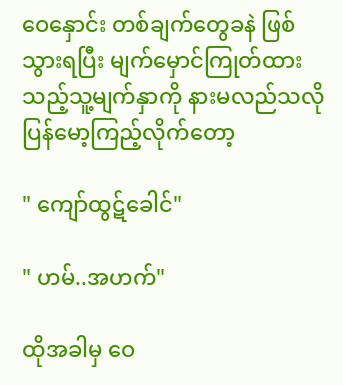ဝေနှောင်း တစ်ချက်တွေခနဲ ဖြစ်သွားရပြီး မျက်မှောင်ကြုတ်ထားသည့်သူ့မျက်နှာကို နားမလည်သလို ပြန်မော့ကြည့်လိုက်တော့

" ကျော်ထွဋ်ခေါင်"

" ဟမ်..အဟက်"

ထိုအခါမှ ဝေ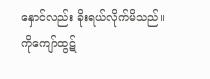နှောင်လည်း ခိုးရယ်လိုက်မိသည်။ ကိုကျော်ထွဋ်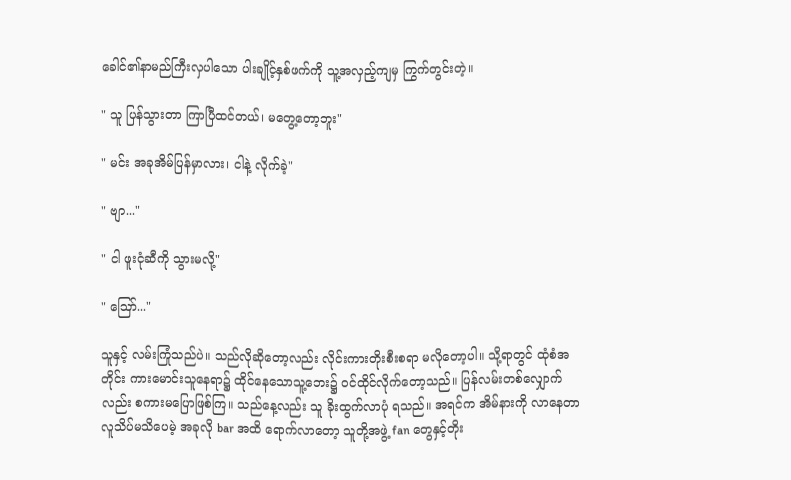ခေါင်၏နာမည်ကြီးလှပါသော ပါးချိုင့်နှစ်ဖက်ကို သူ့အလှည့်ကျမှ ကြွက်တွင်းတဲ့။

" သူ ပြန်သွားတာ ကြာပြီထင်တယ်၊ မတွေ့တော့ဘူး"

" မင်း အခုအိမ်ပြန်မှာလား၊ ငါနဲ့ လိုက်ခဲ့"

" ဗျာ..."

" ငါ ဖူးငုံဆီကို သွားမလို့"

" ဪ..."

သူနှင့် လမ်းကြုံသည်ပဲ။ သည်လိုဆိုတော့လည်း လိုင်းကားတိုးစီးစရာ မလိုတော့ပါ။ သို့ရာတွင် ထုံစံအတိုင်း ကားမောင်းသူနေရာ၌ ထိုင်နေသောသူ့ဘေး၌ ဝင်ထိုင်လိုက်တော့သည်။ ပြန်လမ်းတစ်လျှောက်လည်း စကားမပြောဖြစ်ကြ။ သည်နေ့လည်း သူ ခိုးထွက်လာပုံ ရသည်။ အရင်က အိမ်နားကို လာနေတာ လူသိပ်မသိပေမဲ့ အခုလို bar အထိ ရောက်လာတော့ သူတို့အဖွဲ့ fan တွေနှင့်တိုး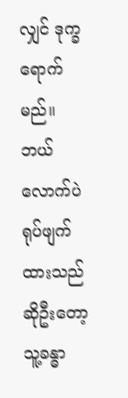လျှင် ဒုက္ခရောက်မည်။ ဘယ်လောက်ပဲ ရုပ်ဖျက်ထားသည်ဆိုဦးတော့ သူ့ခန္ဓာ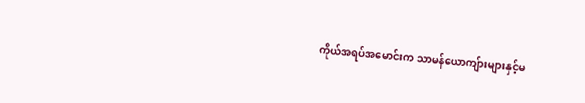ကိုယ်အရပ်အမောင်းက သာမန်ယောကျ်ားများနှင့်မ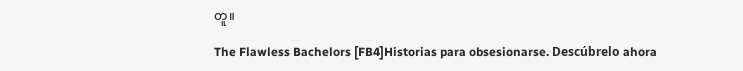တူ။

The Flawless Bachelors [FB4]Historias para obsesionarse. Descúbrelo ahora